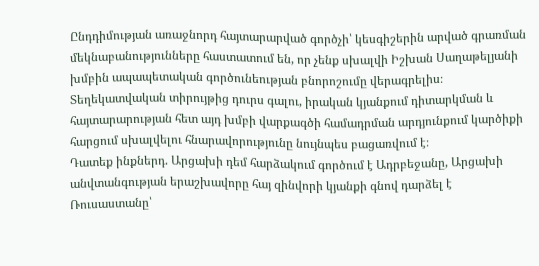Ընդդիմության առաջնորդ հայտարարված գործչի՝ կեսգիշերին արված գրառման մեկնաբանությունները հաստատում են, որ չենք սխալվի Իշխան Սաղաթելյանի խմբին ապապետական գործունեության բնորոշումը վերագրելիս։ Տեղեկատվական տիրույթից դուրս գալու, իրական կյանքում դիտարկման և հայտարարության հետ այդ խմբի վարքագծի համադրման արդյունքում կարծիքի հարցում սխալվելու հնարավորությունը նույնպես բացառվում է։
Դատեք ինքներդ. Արցախի դեմ հարձակում գործում է Ադրբեջանը, Արցախի անվտանգության երաշխավորը հայ զինվորի կյանքի գնով դարձել է Ռուսաստանը՝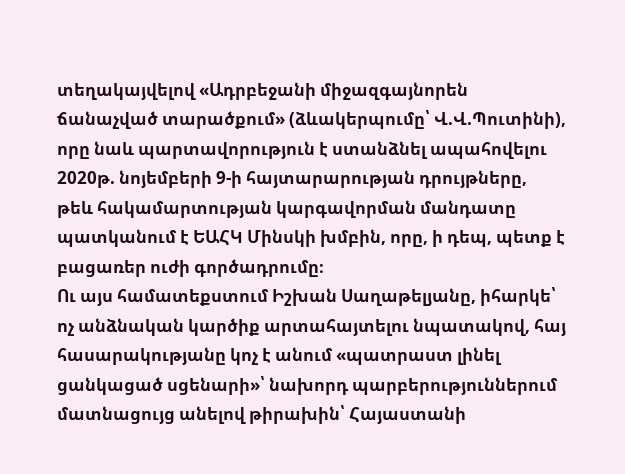տեղակայվելով «Ադրբեջանի միջազգայնորեն ճանաչված տարածքում» (ձևակերպումը՝ Վ.Վ.Պուտինի), որը նաև պարտավորություն է ստանձնել ապահովելու 2020թ. նոյեմբերի 9-ի հայտարարության դրույթները, թեև հակամարտության կարգավորման մանդատը պատկանում է ԵԱՀԿ Մինսկի խմբին, որը, ի դեպ, պետք է բացառեր ուժի գործադրումը։
Ու այս համատեքստում Իշխան Սաղաթելյանը, իհարկե՝ ոչ անձնական կարծիք արտահայտելու նպատակով, հայ հասարակությանը կոչ է անում «պատրաստ լինել ցանկացած սցենարի»՝ նախորդ պարբերություններում մատնացույց անելով թիրախին՝ Հայաստանի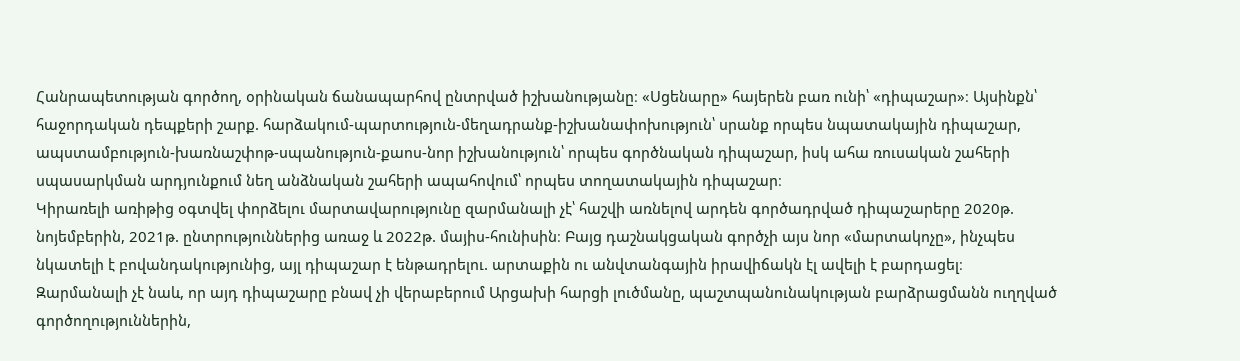Հանրապետության գործող, օրինական ճանապարհով ընտրված իշխանությանը։ «Սցենարը» հայերեն բառ ունի՝ «դիպաշար»։ Այսինքն՝ հաջորդական դեպքերի շարք. հարձակում-պարտություն-մեղադրանք-իշխանափոխություն՝ սրանք որպես նպատակային դիպաշար, ապստամբություն-խառնաշփոթ-սպանություն-քաոս-նոր իշխանություն՝ որպես գործնական դիպաշար, իսկ ահա ռուսական շահերի սպասարկման արդյունքում նեղ անձնական շահերի ապահովում՝ որպես տողատակային դիպաշար։
Կիրառելի առիթից օգտվել փորձելու մարտավարությունը զարմանալի չէ՝ հաշվի առնելով արդեն գործադրված դիպաշարերը 2020թ. նոյեմբերին, 2021թ. ընտրություններից առաջ և 2022թ. մայիս-հունիսին։ Բայց դաշնակցական գործչի այս նոր «մարտակոչը», ինչպես նկատելի է բովանդակությունից, այլ դիպաշար է ենթադրելու. արտաքին ու անվտանգային իրավիճակն էլ ավելի է բարդացել։
Զարմանալի չէ նաև, որ այդ դիպաշարը բնավ չի վերաբերում Արցախի հարցի լուծմանը, պաշտպանունակության բարձրացմանն ուղղված գործողություններին,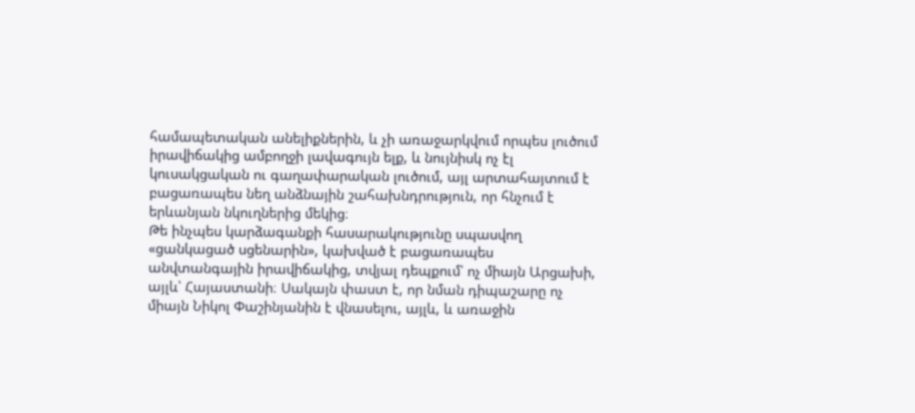համապետական անելիքներին, և չի առաջարկվում որպես լուծում իրավիճակից ամբողջի լավագույն ելք, և նույնիսկ ոչ էլ կուսակցական ու գաղափարական լուծում, այլ արտահայտում է բացառապես նեղ անձնային շահախնդրություն, որ հնչում է երևանյան նկուղներից մեկից։
Թե ինչպես կարձագանքի հասարակությունը սպասվող «ցանկացած սցենարին», կախված է բացառապես անվտանգային իրավիճակից, տվյալ դեպքում՝ ոչ միայն Արցախի, այլև՝ Հայաստանի։ Սակայն փաստ է, որ նման դիպաշարը ոչ միայն Նիկոլ Փաշինյանին է վնասելու, այլև, և առաջին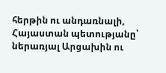հերթին ու անդառնալի, Հայաստան պետությանը՝ ներառյալ Արցախին ու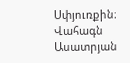Սփյուռքին։
Վահագն Ասատրյան